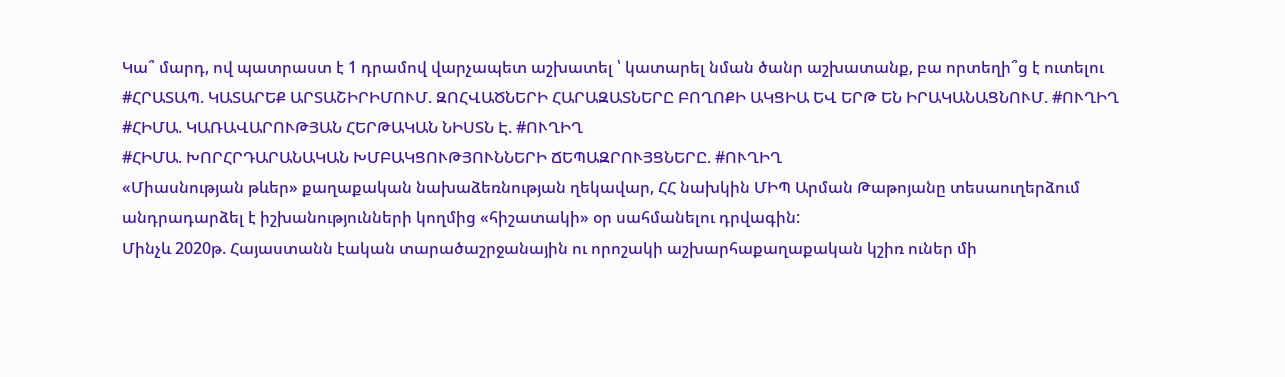Կա՞ մարդ, ով պատրաստ է 1 դրամով վարչապետ աշխատել ՝ կատարել նման ծանր աշխատանք, բա որտեղի՞ց է ուտելու
#ՀՐԱՏԱՊ. ԿԱՏԱՐԵՔ ԱՐՏԱՇԻՐԻՄՈՒՄ. ԶՈՀՎԱԾՆԵՐԻ ՀԱՐԱԶԱՏՆԵՐԸ ԲՈՂՈՔԻ ԱԿՑԻԱ ԵՎ ԵՐԹ ԵՆ ԻՐԱԿԱՆԱՑՆՈՒՄ. #ՈՒՂԻՂ
#ՀԻՄԱ. ԿԱՌԱՎԱՐՈՒԹՅԱՆ ՀԵՐԹԱԿԱՆ ՆԻՍՏՆ Է. #ՈՒՂԻՂ
#ՀԻՄԱ. ԽՈՐՀՐԴԱՐԱՆԱԿԱՆ ԽՄԲԱԿՑՈՒԹՅՈՒՆՆԵՐԻ ՃԵՊԱԶՐՈՒՅՑՆԵՐԸ. #ՈՒՂԻՂ
«Միասնության թևեր» քաղաքական նախաձեռնության ղեկավար, ՀՀ նախկին ՄԻՊ Արման Թաթոյանը տեսաուղերձում անդրադարձել է իշխանությունների կողմից «հիշատակի» օր սահմանելու դրվագին:
Մինչև 2020թ. Հայաստանն էական տարածաշրջանային ու որոշակի աշխարհաքաղաքական կշիռ ուներ մի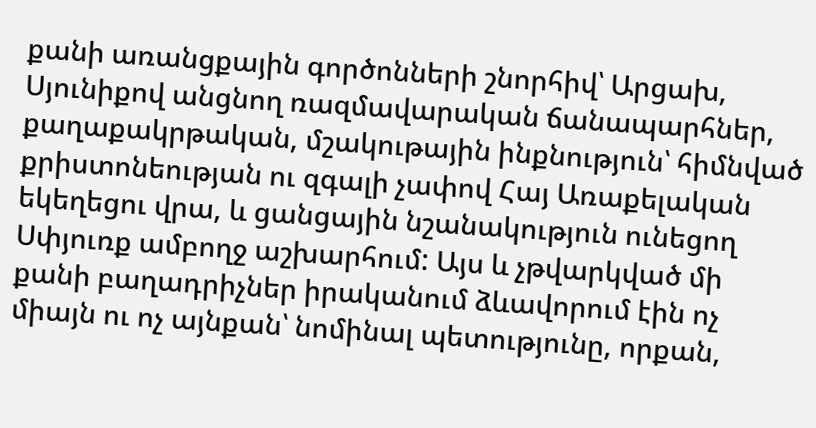քանի առանցքային գործոնների շնորհիվ՝ Արցախ, Սյունիքով անցնող ռազմավարական ճանապարհներ, քաղաքակրթական, մշակութային ինքնություն՝ հիմնված քրիստոնեության ու զգալի չափով Հայ Առաքելական եկեղեցու վրա, և ցանցային նշանակություն ունեցող Սփյուռք ամբողջ աշխարհում: Այս և չթվարկված մի քանի բաղադրիչներ իրականում ձևավորում էին ոչ միայն ու ոչ այնքան՝ նոմինալ պետությունը, որքան,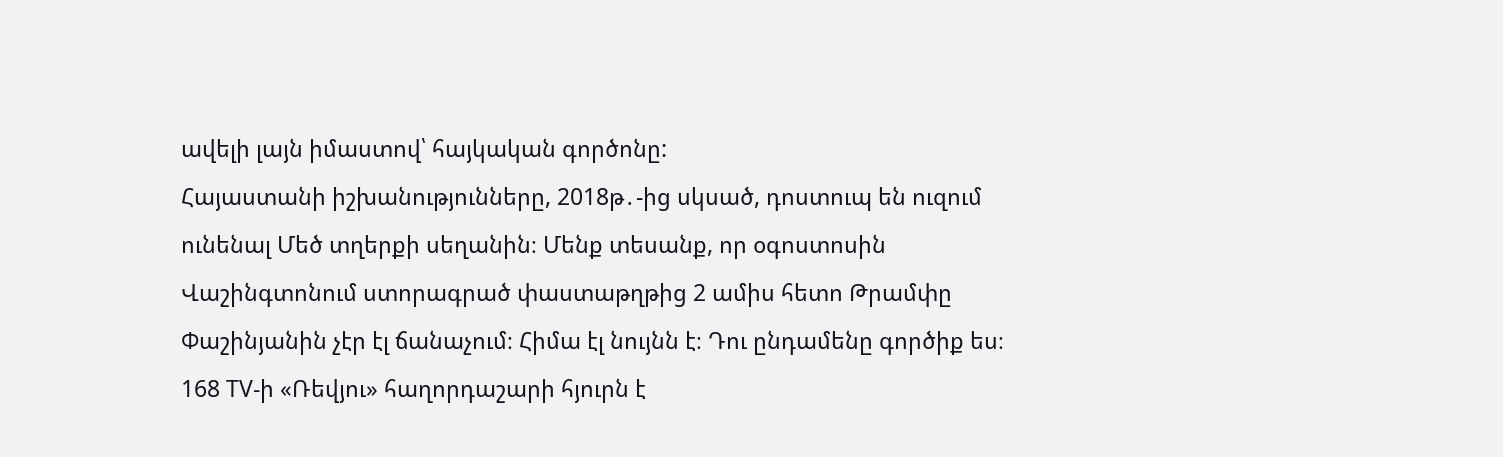ավելի լայն իմաստով՝ հայկական գործոնը:
Հայաստանի իշխանությունները, 2018թ․-ից սկսած, դոստուպ են ուզում ունենալ Մեծ տղերքի սեղանին։ Մենք տեսանք, որ օգոստոսին Վաշինգտոնում ստորագրած փաստաթղթից 2 ամիս հետո Թրամփը Փաշինյանին չէր էլ ճանաչում։ Հիմա էլ նույնն է։ Դու ընդամենը գործիք ես։
168 TV-ի «Ռեվյու» հաղորդաշարի հյուրն է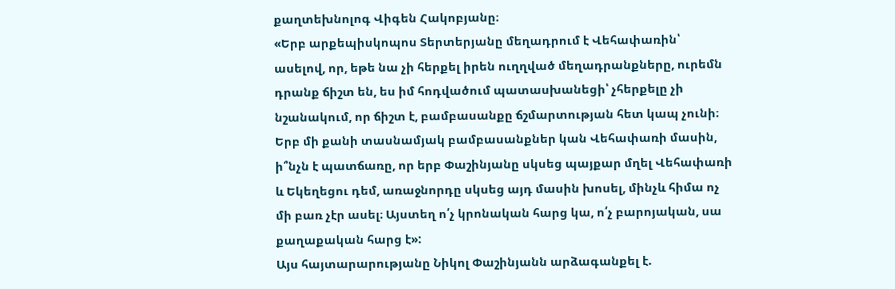քաղտեխնոլոգ Վիգեն Հակոբյանը։
«Երբ արքեպիսկոպոս Տերտերյանը մեղադրում է Վեհափառին՝ ասելով, որ, եթե նա չի հերքել իրեն ուղղված մեղադրանքները, ուրեմն դրանք ճիշտ են, ես իմ հոդվածում պատասխանեցի՝ չհերքելը չի նշանակում, որ ճիշտ է, բամբասանքը ճշմարտության հետ կապ չունի։ Երբ մի քանի տասնամյակ բամբասանքներ կան Վեհափառի մասին, ի՞նչն է պատճառը, որ երբ Փաշինյանը սկսեց պայքար մղել Վեհափառի և Եկեղեցու դեմ, առաջնորդը սկսեց այդ մասին խոսել, մինչև հիմա ոչ մի բառ չէր ասել։ Այստեղ ո՛չ կրոնական հարց կա, ո՛չ բարոյական, սա քաղաքական հարց է»:
Այս հայտարարությանը Նիկոլ Փաշինյանն արձագանքել է.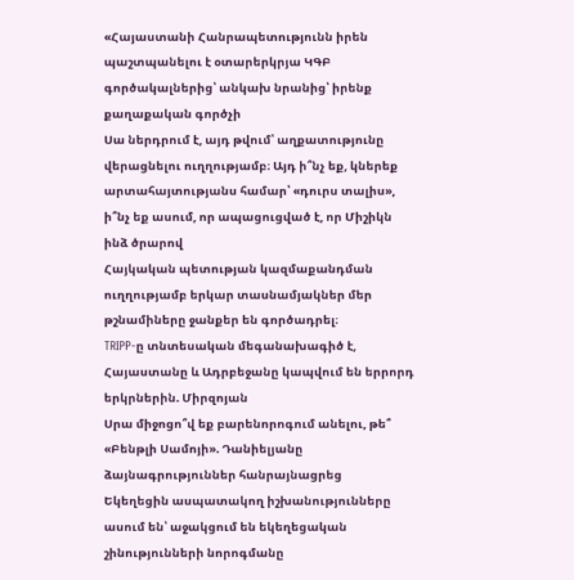«Հայաստանի Հանրապետությունն իրեն պաշտպանելու է օտարերկրյա ԿԳԲ գործակալներից՝ անկախ նրանից՝ իրենք քաղաքական գործչի
Սա ներդրում է, այդ թվում՝ աղքատությունը վերացնելու ուղղությամբ։ Այդ ի՞նչ եք, կներեք արտահայտությանս համար՝ «դուրս տալիս», ի՞նչ եք ասում, որ ապացուցված է, որ Միշիկն ինձ ծրարով
Հայկական պետության կազմաքանդման ուղղությամբ երկար տասնամյակներ մեր թշնամիները ջանքեր են գործադրել։
TRIPP-ը տնտեսական մեգանախագիծ է, Հայաստանը և Ադրբեջանը կապվում են երրորդ երկրներին. Միրզոյան
Սրա միջոցո՞վ եք բարենորոգում անելու, թե՞ «Բենթլի Սամոյի». Դանիելյանը ձայնագրություններ հանրայնացրեց
Եկեղեցին ասպատակող իշխանությունները ասում են՝ աջակցում են եկեղեցական շինությունների նորոգմանը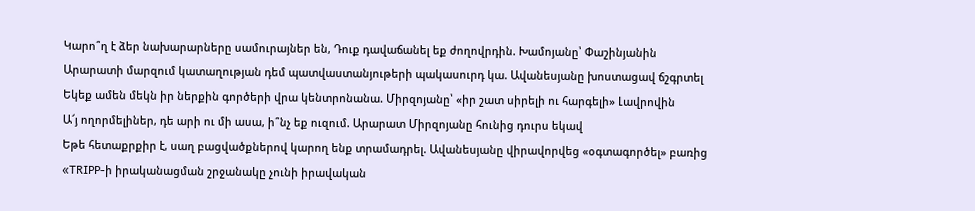Կարո՞ղ է ձեր նախարարները սամուրայներ են, Դուք դավաճանել եք ժողովրդին. Խամոյանը՝ Փաշինյանին
Արարատի մարզում կատաղության դեմ պատվաստանյութերի պակասուրդ կա. Ավանեսյանը խոստացավ ճշգրտել
Եկեք ամեն մեկն իր ներքին գործերի վրա կենտրոնանա. Միրզոյանը՝ «իր շատ սիրելի ու հարգելի» Լավրովին
Ա՜յ ողորմելիներ, դե արի ու մի ասա, ի՞նչ եք ուզում. Արարատ Միրզոյանը հունից դուրս եկավ
Եթե հետաքրքիր է, սաղ բացվածքներով կարող ենք տրամադրել. Ավանեսյանը վիրավորվեց «օգտագործել» բառից
«TRIPP-ի իրականացման շրջանակը չունի իրավական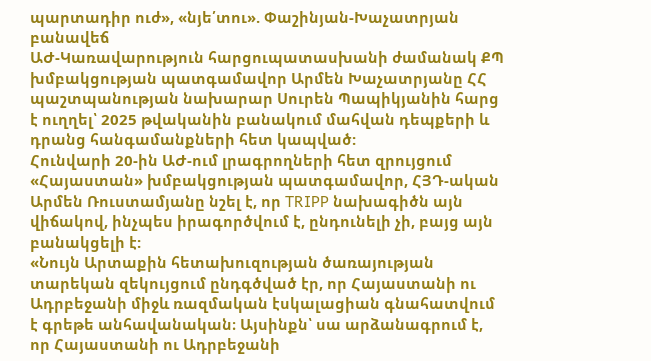պարտադիր ուժ», «նյե՛տու». Փաշինյան-Խաչատրյան բանավեճ
ԱԺ-Կառավարություն հարցուպատասխանի ժամանակ ՔՊ խմբակցության պատգամավոր Արմեն Խաչատրյանը ՀՀ պաշտպանության նախարար Սուրեն Պապիկյանին հարց է ուղղել՝ 2025 թվականին բանակում մահվան դեպքերի և դրանց հանգամանքների հետ կապված:
Հունվարի 20-ին ԱԺ-ում լրագրողների հետ զրույցում «Հայաստան» խմբակցության պատգամավոր, ՀՅԴ-ական Արմեն Ռուստամյանը նշել է, որ TRIPP նախագիծն այն վիճակով, ինչպես իրագործվում է, ընդունելի չի, բայց այն բանակցելի է:
«Նույն Արտաքին հետախուզության ծառայության տարեկան զեկույցում ընդգծված էր, որ Հայաստանի ու Ադրբեջանի միջև ռազմական էսկալացիան գնահատվում է գրեթե անհավանական։ Այսինքն՝ սա արձանագրում է, որ Հայաստանի ու Ադրբեջանի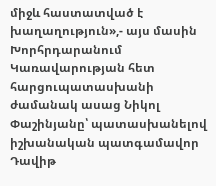միջև հաստատված է խաղաղություն»,- այս մասին Խորհրդարանում Կառավարության հետ հարցուպատասխանի ժամանակ ասաց Նիկոլ Փաշինյանը՝ պատասխանելով իշխանական պատգամավոր Դավիթ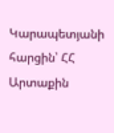Կարապետյանի հարցին՝ ՀՀ Արտաքին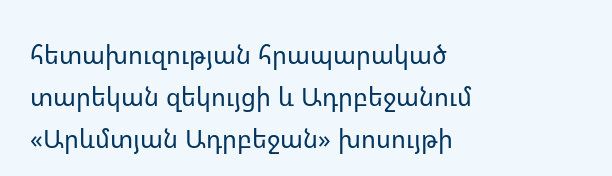հետախուզության հրապարակած տարեկան զեկույցի և Ադրբեջանում «Արևմտյան Ադրբեջան» խոսույթի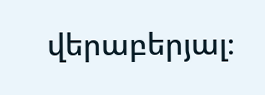վերաբերյալ։